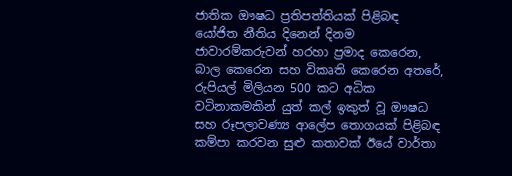ජාතික ඖෂධ ප්‍රතිපත්තියක් පිළිබඳ යෝජිත නීතිය දිනෙන් දිනම ජාවාරම්කරුවන් හරහා ප්‍රමාද කෙරෙන, බාල කෙරෙන සහ විකෘති කෙරෙන අතරේ, රුපියල් මිලියන 500 කට අධික වටිනාකමකින් යුත් කල් ඉකුත් වූ ඖෂධ සහ රූපලාවණ්‍ය ආලේප තොගයක් පිළිබඳ කම්පා කරවන සුළු කතාවක් ඊයේ වාර්තා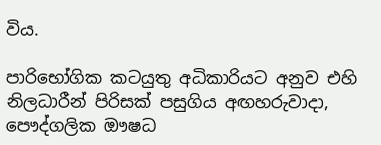විය.

පාරිභෝගික කටයුතු අධිකාරියට අනුව එහි නිලධාරීන් පිරිසක් පසුගිය අඟහරුවාදා, පෞද්ගලික ඖෂධ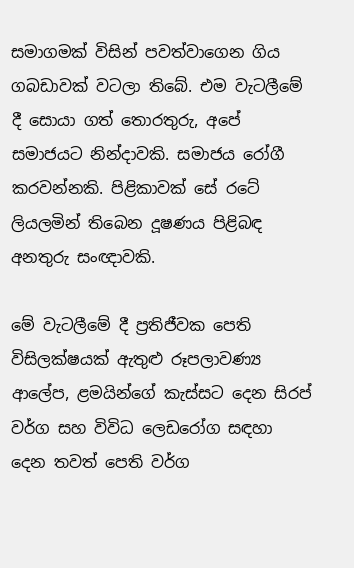සමාගමක් විසින් පවත්වාගෙන ගිය ගබඩාවක් වටලා තිබේ. එම වැටලීමේ දී සොයා ගත් තොරතුරු, අපේ සමාජයට නින්දාවකි. සමාජය රෝගී කරවන්නකි. පිළිකාවක් සේ රටේ ලියලමින් තිබෙන දූෂණය පිළිබඳ අනතුරු සංඥාවකි.

මේ වැටලීමේ දී ප්‍රතිජීවක පෙති විසිලක්ෂයක් ඇතුළු රූපලාවණ්‍ය ආලේප, ළමයින්ගේ කැස්සට දෙන සිරප් වර්ග සහ විවිධ ලෙඩරෝග සඳහා දෙන තවත් පෙති වර්ග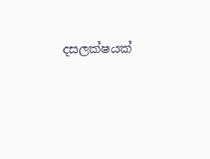දසලක්ෂයක්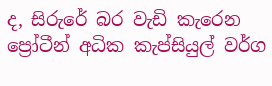ද, සිරුරේ බර වැඩි කැරෙන ප්‍රෝටීන් අධික කැප්සියුල් වර්ග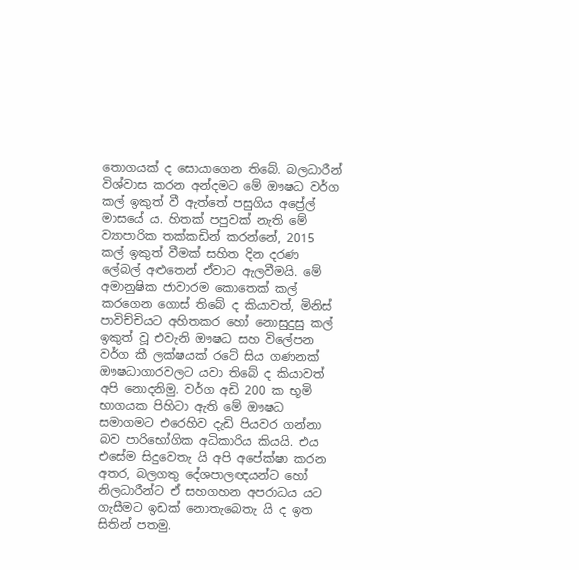තොගයක් ද සොයාගෙන තිබේ. බලධාරීන් විශ්වාස කරන අන්දමට මේ ඖෂධ වර්ග කල් ඉකුත් වී ඇත්තේ පසුගිය අප්‍රේල් මාසයේ ය. හිතක් පපුවක් නැති මේ ව්‍යාපාරික තක්කඩින් කරන්නේ, 2015 කල් ඉකුත් වීමක් සහිත දින දරණ ලේබල් අළුතෙන් ඒවාට ඇලවීමයි. මේ අමානුෂික ජාවාරම කොතෙක් කල් කරගෙන ගොස් තිබේ ද කියාවත්, මිනිස් පාවිච්චියට අහිතකර හෝ නොසුදුසු කල් ඉකුත් වූ එවැනි ඖෂධ සහ විලේපන වර්ග කී ලක්ෂයක් රටේ සිය ගණනක් ඖෂධාගාරවලට යවා තිබේ ද කියාවත් අපි නොදනිමු. වර්ග අඩි 200 ක භූමි භාගයක පිහිටා ඇති මේ ඖෂධ සමාගමට එරෙහිව දැඩි පියවර ගන්නා බව පාරිභෝගික අධිකාරිය කියයි. එය එසේම සිදුවෙතැ යි අපි අපේක්ෂා කරන අතර, බලගතු දේශපාලඥයන්ට හෝ නිලධාරීන්ට ඒ සහගහන අපරාධය යට ගැසීමට ඉඩක් නොතැබෙතැ යි ද ඉත සිතින් පතමු.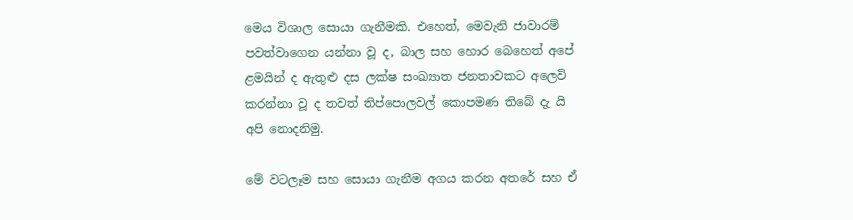මෙය විශාල සොයා ගැනීමකි. එහෙත්, මෙවැනි ජාවාරම් පවත්වාගෙන යන්නා වූ ද, බාල සහ හොර බෙහෙත් අපේ ළමයින් ද ඇතුළු දස ලක්ෂ සංඛ්‍යාත ජනතාවකට අලෙවි කරන්නා වූ ද තවත් තිප්පොලවල් කොපමණ තිබේ දැ යි අපි නොදනිමු.

මේ වටලෑම සහ සොයා ගැනීම අගය කරන අතරේ සහ ඒ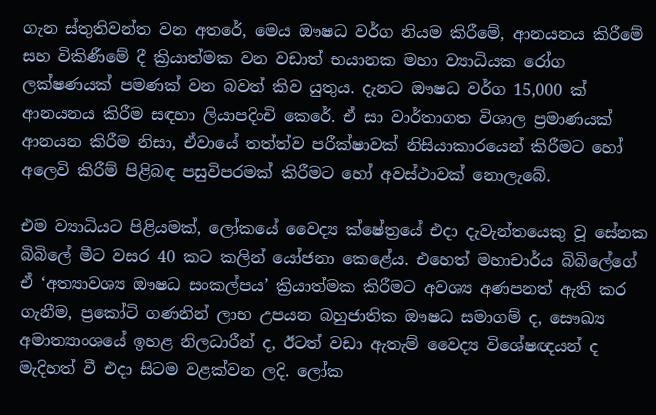ගැන ස්තුතිවන්ත වන අතරේ, මෙය ඖෂධ වර්ග නියම කිරීමේ, ආනයනය කිරීමේ සහ විකිණීමේ දී ක්‍රියාත්මක වන වඩාත් භයානක මහා ව්‍යාධියක රෝග ලක්ෂණයක් පමණක් වන බවත් කිව යුතුය. දැනට ඖෂධ වර්ග 15,000 ක් ආනයනය කිරීම සඳහා ලියාපදිංචි කෙරේ. ඒ සා වාර්තාගත විශාල ප්‍රමාණයක් ආනයන කිරීම නිසා, ඒවායේ තත්ත්ව පරීක්ෂාවක් නිසියාකාරයෙන් කිරීමට හෝ අලෙවි කිරීම් පිළිබඳ පසුවිපරමක් කිරීමට හෝ අවස්ථාවක් නොලැබේ.

එම ව්‍යාධියට පිළියමක්, ලෝකයේ වෛද්‍ය ක්ෂේත්‍රයේ එදා දැවැන්තයෙකු වූ සේනක බිබිලේ මීට වසර 40 කට කලින් යෝජනා කෙළේය. එහෙත් මහාචාර්ය බිබිලේගේ ඒ ‘අත්‍යාවශ්‍ය ඖෂධ සංකල්පය’ ක්‍රියාත්මක කිරීමට අවශ්‍ය අණපනත් ඇති කර ගැනීම, ප්‍රකෝටි ගණනින් ලාභ උපයන බහුජාතික ඖෂධ සමාගම් ද, සෞඛ්‍ය අමාත්‍යාංශයේ ඉහළ නිලධාරීන් ද, ඊටත් වඩා ඇතැම් වෛද්‍ය විශේෂඥයන් ද මැදිහත් වී එදා සිටම වළක්වන ලදි. ලෝක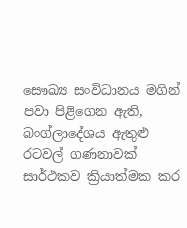සෞඛ්‍ය සංවිධානය මගින් පවා පිළිගෙන ඇති, බංග්ලාදේශය ඇතුළු රටවල් ගණනාවක් සාර්ථකව ක්‍රියාත්මක කර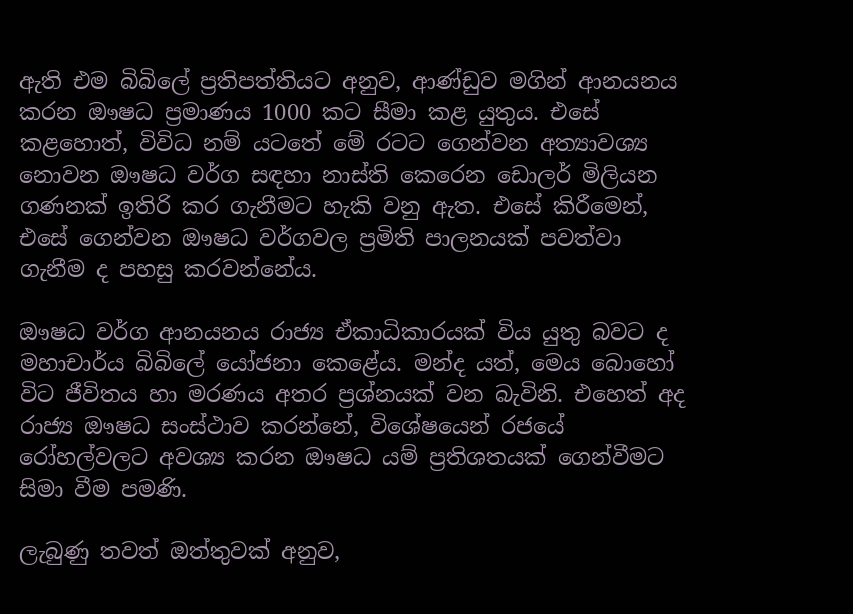ඇති එම බිබිලේ ප්‍රතිපත්තියට අනුව, ආණ්ඩුව මගින් ආනයනය කරන ඖෂධ ප්‍රමාණය 1000 කට සීමා කළ යුතුය. එසේ කළහොත්, විවිධ නම් යටතේ මේ රටට ගෙන්වන අත්‍යාවශ්‍ය නොවන ඖෂධ වර්ග සඳහා නාස්ති කෙරෙන ඩොලර් මිලියන ගණනක් ඉතිරි කර ගැනීමට හැකි වනු ඇත. එසේ කිරීමෙන්, එසේ ගෙන්වන ඖෂධ වර්ගවල ප්‍රමිති පාලනයක් පවත්වා ගැනීම ද පහසු කරවන්නේය.

ඖෂධ වර්ග ආනයනය රාජ්‍ය ඒකාධිකාරයක් විය යුතු බවට ද මහාචාර්ය බිබිලේ යෝජනා කෙළේය. මන්ද යත්, මෙය බොහෝ විට ජීවිතය හා මරණය අතර ප්‍රශ්නයක් වන බැවිනි. එහෙත් අද රාජ්‍ය ඖෂධ සංස්ථාව කරන්නේ, විශේෂයෙන් රජයේ රෝහල්වලට අවශ්‍ය කරන ඖෂධ යම් ප්‍රතිශතයක් ගෙන්වීමට සිමා වීම පමණි.

ලැබුණු තවත් ඔත්තුවක් අනුව,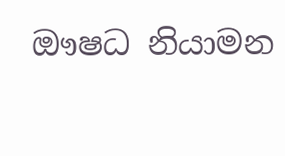ඖෂධ නියාමන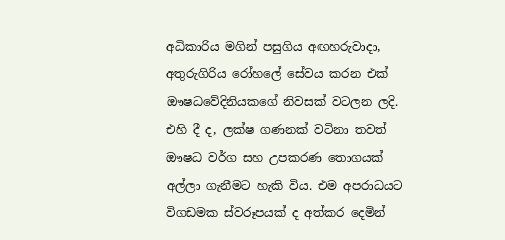අධිකාරිය මගින් පසුගිය අඟහරුවාදා, අතුරුගිරිය රෝහලේ සේවය කරන එක් ඖෂධවේදිනියකගේ නිවසක් වටලන ලදි. එහි දී ද, ලක්ෂ ගණනක් වටිනා තවත් ඖෂධ වර්ග සහ උපකරණ තොගයක් අල්ලා ගැනීමට හැකි විය. එම අපරාධයට විගඩමක ස්වරූපයක් ද අත්කර දෙමින්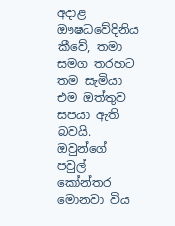අදාළ ඖෂධවේදිනිය කීවේ, තමා සමග තරහට තම සැමියා එම ඔත්තුව සපයා ඇති බවයි. ඔවුන්ගේ පවුල් කෝන්තර මොනවා විය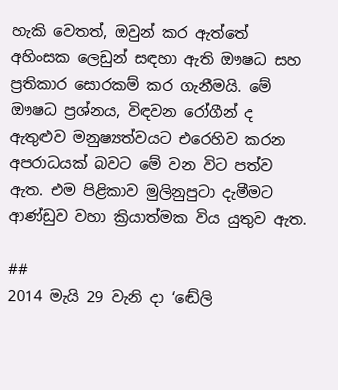හැකි වෙතත්, ඔවුන් කර ඇත්තේ අහිංසක ලෙඩුන් සඳහා ඇති ඖෂධ සහ ප්‍රතිකාර සොරකම් කර ගැනීමයි. මේ ඖෂධ ප්‍රශ්නය, විඳවන රෝගීන් ද ඇතුළුව මනුෂ්‍යත්වයට එරෙහිව කරන අපරාධයක් බවට මේ වන විට පත්ව ඇත. එම පිළිකාව මුලිනුපුටා දැමීමට ආණ්ඩුව වහා ක්‍රියාත්මක විය යුතුව ඇත.

##
2014 මැයි 29 වැනි දා ‘ඬේලි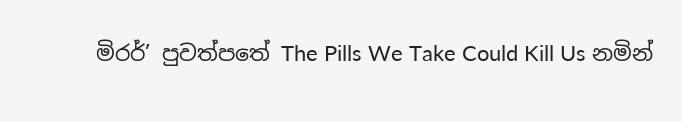මිරර්’ පුවත්පතේ The Pills We Take Could Kill Us නමින්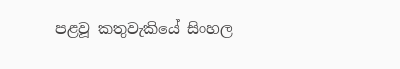පළවූ කතුවැකියේ සිංහල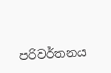පරිවර්තනය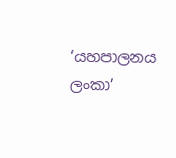‘යහපාලනය ලංකා’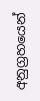අනුග්‍රහයෙන්